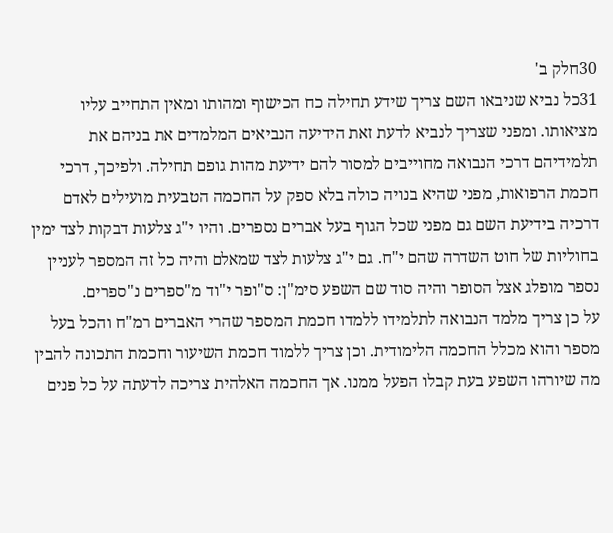30חלק ב'
31כל נביא שניבאו השם צריך שידע תחילה כח הכישוף ומהותו ומאין התחייב עליו מציאותו. ומפני שצריך לנביא לדעת זאת הידיעה הנביאים המלמדים את בניהם את תלמידיהם דרכי הנבואה מחוייבים למסור להם ידיעת מהות גופם תחילה. ולפיכך, דרכי חכמת הרפואות, מפני שהיא בנויה כולה בלא ספק על החכמה הטבעית מועילים לאדם דרכיה בידיעת השם גם מפני שכל הגוף בעל אברים נספרים. והיו י"ג צלעות דבקות לצד ימין בחוליות של חוט השדרה שהם י"ח. גם י"ג צלעות לצד שמאלם והיה כל זה המספר לעניין נספר מופלג אצל הסופר והיה סוד שם השפע סימ"ן: ס"ופר י"וד מ"ספרים נ"ספרים.
על כן צריך מלמד הנבואה לתלמידו ללמדו חכמת המספר שהרי האברים רמ"ח והכל בעל מספר והוא מכלל החכמה הלימודית. וכן צריך ללמוד חכמת השיעור וחכמת התכונה להבין מה שיורהו השפע בעת קבלו הפעל ממנו. אך החכמה האלהית צריכה לדעתה על כל פנים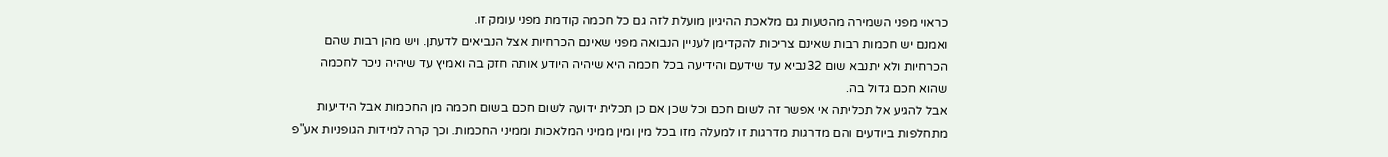כראוי מפני השמירה מהטעות גם מלאכת ההיגיון מועלת לזה גם כל חכמה קודמת מפני עומק זו.
ואמנם יש חכמות רבות שאינם צריכות להקדימן לעניין הנבואה מפני שאינם הכרחיות אצל הנביאים לדעתן. ויש מהן רבות שהם הכרחיות ולא יתנבא שום 32נביא עד שידעם והידיעה בכל חכמה היא שיהיה היודע אותה חזק בה ואמיץ עד שיהיה ניכר לחכמה שהוא חכם גדול בה.
אבל להגיע אל תכליתה אי אפשר זה לשום חכם וכל שכן אם כן תכלית ידועה לשום חכם בשום חכמה מן החכמות אבל הידיעות מתחלפות ביודעים והם מדרגות מדרגות זו למעלה מזו בכל מין ומין ממיני המלאכות וממיני החכמות. וכך קרה למידות הגופניות אע"פ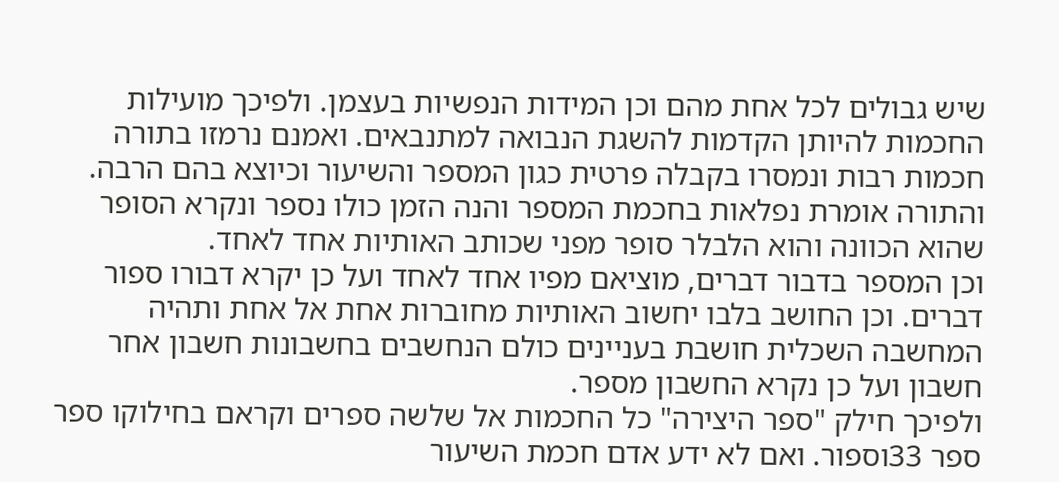שיש גבולים לכל אחת מהם וכן המידות הנפשיות בעצמן. ולפיכך מועילות החכמות להיותן הקדמות להשגת הנבואה למתנבאים. ואמנם נרמזו בתורה חכמות רבות ונמסרו בקבלה פרטית כגון המספר והשיעור וכיוצא בהם הרבה. והתורה אומרת נפלאות בחכמת המספר והנה הזמן כולו נספר ונקרא הסופר שהוא הכוונה והוא הלבלר סופר מפני שכותב האותיות אחד לאחד.
וכן המספר בדבור דברים, מוציאם מפיו אחד לאחד ועל כן יקרא דבורו ספור דברים. וכן החושב בלבו יחשוב האותיות מחוברות אחת אל אחת ותהיה המחשבה השכלית חושבת בעניינים כולם הנחשבים בחשבונות חשבון אחר חשבון ועל כן נקרא החשבון מספר.
ולפיכך חילק "ספר היצירה" כל החכמות אל שלשה ספרים וקראם בחילוקו ספר ספר 33וספור. ואם לא ידע אדם חכמת השיעור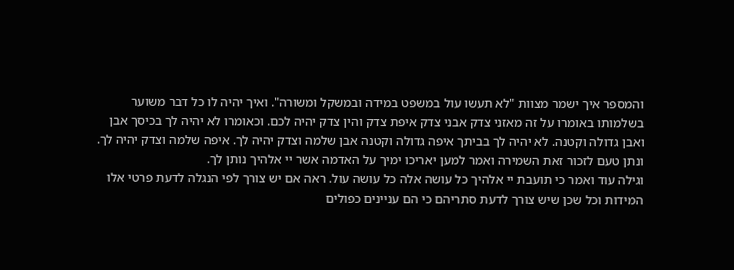והמספר איך ישמר מצוות "לא תעשו עול במשפט במידה ובמשקל ומשורה". ואיך יהיה לו כל דבר משוער בשלמותו באומרו על זה מאזני צדק אבני צדק איפת צדק והין צדק יהיה לכם. וכאומרו לא יהיה לך בכיסך אבן ואבן גדולה וקטנה. לא יהיה לך בביתך איפה גדולה וקטנה אבן שלמה וצדק יהיה לך. איפה שלמה וצדק יהיה לך. ונתן טעם לזכור זאת השמירה ואמר למען יאריכו ימיך על האדמה אשר יי אלהיך נותן לך.
וגילה עוד ואמר כי תועבת יי אלהיך כל עושה אלה כל עושה עול. ראה אם יש צורך לפי הנגלה לדעת פרטי אלו המידות וכל שכן שיש צורך לדעת סתריהם כי הם עניינים כפולים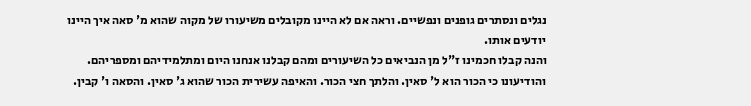נגלים ונסתרים גופנים ונפשיים. וראה אם לא היינו מקובלים משיעורו של מקוה שהוא מ' סאה איך היינו יודעים אותו.
והנה קבלו חכמינו ז"ל מן הנביאים כל השיעורים ומהם קבלנו אנחנו היום ומתלמידיהם ומספריהם. והודיעונו כי הכור הוא ל' סאין. והלתך חצי הכור. והאיפה עשירית הכור שהוא ג' סאין. והסאה ו' קבין.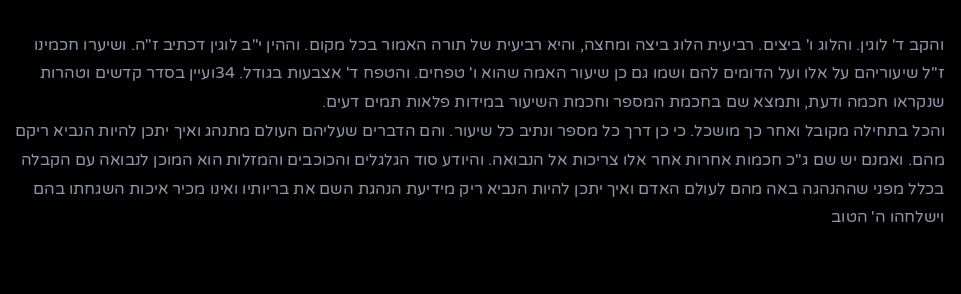והקב ד' לוגין. והלוג ו' ביצים. רביעית הלוג ביצה ומחצה, והיא רביעית של תורה האמור בכל מקום. וההין י"ב לוגין דכתיב ז"ה. ושיערו חכמינו ז"ל שיעוריהם על אלו ועל הדומים להם ושמו גם כן שיעור האמה שהוא ו' טפחים. והטפח ד' אצבעות בגודל. 34ועיין בסדר קדשים וטהרות שנקראו חכמה ודעת, ותמצא שם בחכמת המספר וחכמת השיעור במידות פלאות תמים דעים.
והכל בתחילה מקובל ואחר כך מושכל. כי כן דרך כל מספר ונתיב כל שיעור. והם הדברים שעליהם העולם מתנהג ואיך יתכן להיות הנביא ריקם מהם. ואמנם יש שם ג"כ חכמות אחרות אחר אלו צריכות אל הנבואה. והיודע סוד הגלגלים והכוכבים והמזלות הוא המוכן לנבואה עם הקבלה בכלל מפני שההנהגה באה מהם לעולם האדם ואיך יתכן להיות הנביא ריק מידיעת הנהגת השם את בריותיו ואינו מכיר איכות השגחתו בהם וישלחהו ה' הטוב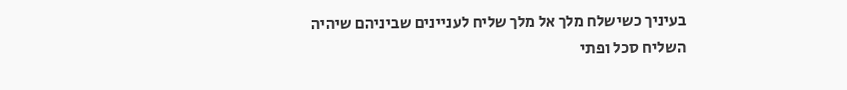בעיניך כשישלח מלך אל מלך שליח לעניינים שביניהם שיהיה השליח סכל ופתי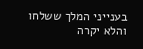בענייני המלך ששלחו והלא יקרה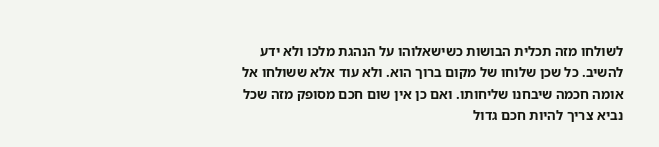לשולחו מזה תכלית הבושות כשישאלוהו על הנהגת מלכו ולא ידע להשיב. כל שכן שלוחו של מקום ברוך הוא. ולא עוד אלא ששולחו אל אומה חכמה שיבחנו שליחותו. ואם כן אין שום חכם מסופק מזה שכל נביא צריך להיות חכם גדול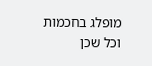מופלג בחכמות וכל שכן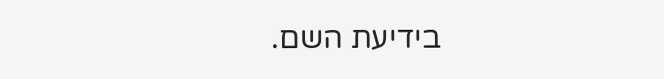בידיעת השם.